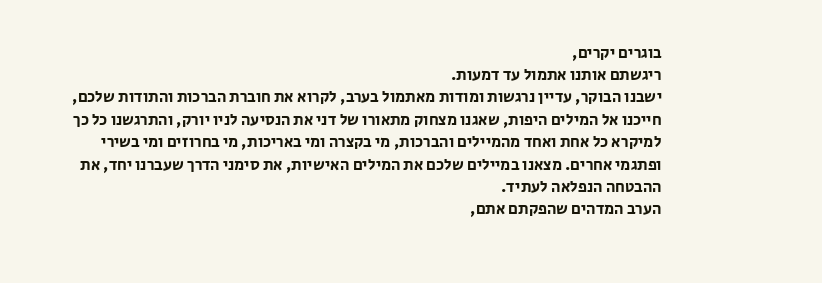בוגרים יקרים,
ריגשתם אותנו אתמול עד דמעות.
ישבנו הבוקר, עדיין נרגשות ומודות מאתמול בערב, לקרוא את חוברת הברכות והתודות שלכם, חייכנו אל המילים היפות, שאגנו מצחוק מתאורו של דני את הנסיעה לניו יורק, והתרגשנו כל כך למיקרא כל אחת ואחד מהמיילים והברכות, מי בקצרה ומי באריכות, מי בחרוזים ומי בשירי ופתגמי אחרים. מצאנו במיילים שלכם את המילים האישיות, את סימני הדרך שעברנו יחד, את ההבטחה הנפלאה לעתיד.
הערב המדהים שהפקתם אתם,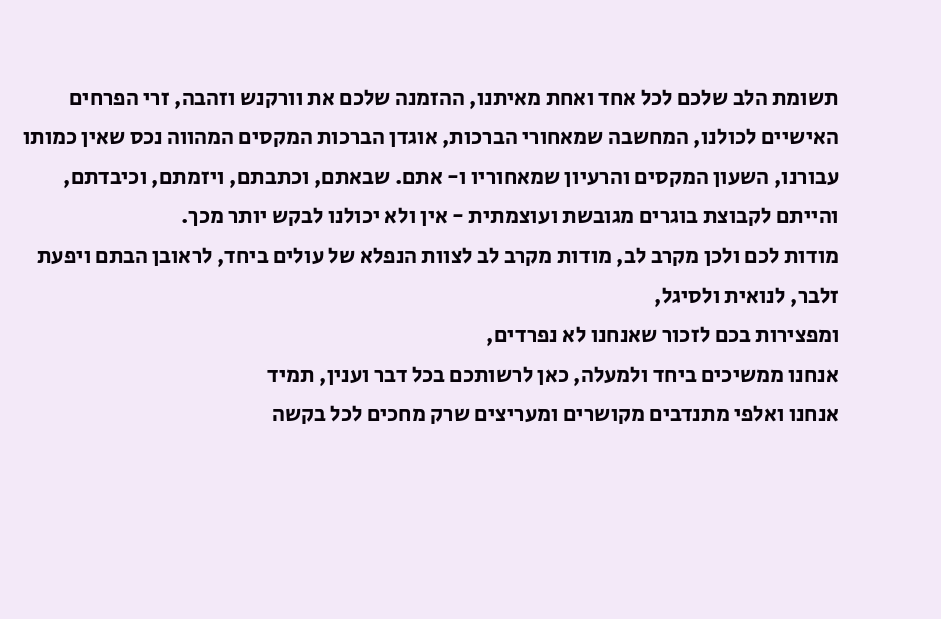תשומת הלב שלכם לכל אחד ואחת מאיתנו, ההזמנה שלכם את וורקנש וזהבה, זרי הפרחים האישיים לכולנו, המחשבה שמאחורי הברכות, אוגדן הברכות המקסים המהווה נכס שאין כמותו עבורנו, השעון המקסים והרעיון שמאחוריו ו- אתם. שבאתם, וכתבתם, ויזמתם, וכיבדתם, והייתם לקבוצת בוגרים מגובשת ועוצמתית - אין ולא יכולנו לבקש יותר מכך.
מודות לכם ולכן מקרב לב, מודות מקרב לב לצוות הנפלא של עולים ביחד, לראובן הבתם ויפעת זלבר, לנואית ולסיגל,
ומפצירות בכם לזכור שאנחנו לא נפרדים,
אנחנו ממשיכים ביחד ולמעלה, כאן לרשותכם בכל דבר וענין, תמיד
אנחנו ואלפי מתנדבים מקושרים ומעריצים שרק מחכים לכל בקשה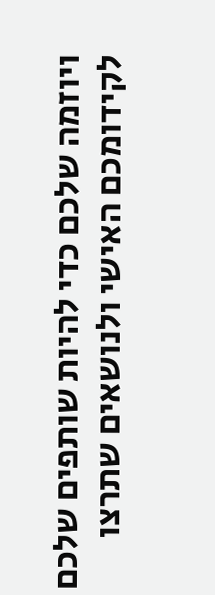ויוזמה שלכם כדי להיות שותפים שלכם לקידומכם האישי ולנושאים שתרצו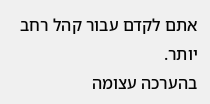אתם לקדם עבור קהל רחב יותר.
בהערכה עצומה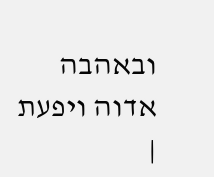ובאהבה
אדוה ויפעת
|